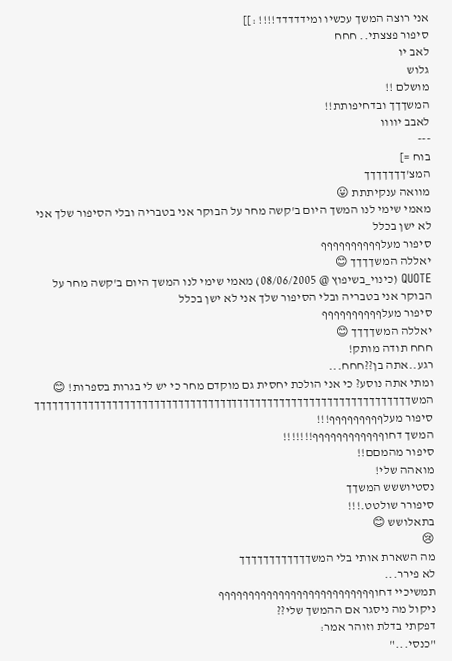אני רוצה המשך עכשיו ומידדדדד!!!! :]]
סיפור פצצתי.. חחח
לאב יו
גלוש
מושלם !!
המשךךך ובדחיפותת!!
לאבב יוווו
---
בוח =]
המצ'ךךךךךךך
מוואה ענקיתתת 😛
מאמי שימי לנו המשך היום ב'קשה מחר על הבוקר אני בטבריה ובלי הסיפור שלך אני לא ישן בכלל
סיפור מעלףףףףףףףףףף
יאללה המשךךךך 😊
QUOTE (כינוי_בשיפוץ @ 08/06/2005) מאמי שימי לנו המשך היום ב'קשה מחר על הבוקר אני בטבריה ובלי הסיפור שלך אני לא ישן בכלל
סיפור מעלףףףףףףףףףף
יאללה המשךךךך 😊
חחח תודה מותק!
רגע..אתה בן??חחח...
ומתי אתה נוסע? כי אני הולכת יחסית גם מוקדם מחר כי יש לי בגרות בספרות! 😊
המשךךךךךךךךךךךךךךךךךךךךךךךךךךךךךךךךךךךךךךךךךךךךךךךךךךךךךךךךךךךךךךך
סיפור מעלףףףףףףףףף!!!
המשך דחוףףףףףףףףףףףף!!!!!!!
סיפור מהמםם!!
מואהה שלי!
נסטיוששש המשךך
סיפורר שולטט.!!!
בתאלושש 😊
😢
מה השארת אותי בלי המשךךךךךךךךךךךך
לא פירר...
תמשיכיי דחוףףףףףףףףףףףףףףףףףףףףףףףףףף
ניקול מה ניסגר אם ההמשך שלי??
דפקתי בדלת וזוהר אמר:
"כנסי..."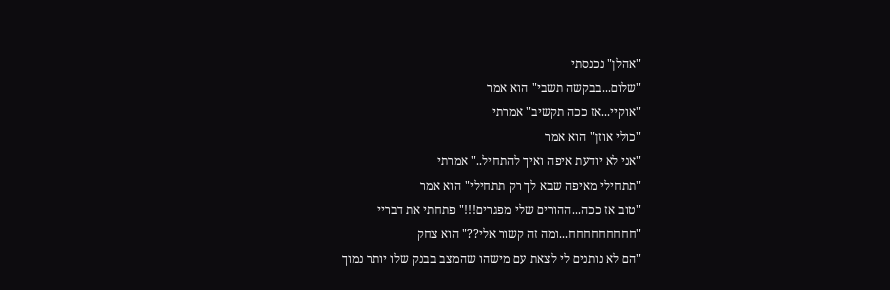"אהלן" נכנסתי
"שלום...בבקשה תשבי" הוא אמר
"אוקיי...אז ככה תקשיב" אמרתי
"כולי אוזן" הוא אמר
"אני לא יודעת איפה ואיך להתחיל.." אמרתי
"תתחילי מאיפה שבא לך רק תתחילי" הוא אמר
"טוב אז ככה...ההורים שלי מפגרים!!!" פתחתי את דבריי
"חחחחחחחחח...ומה זה קשור אלי??" הוא צחק
"הם לא נותנים לי לצאת עם מישהו שהמצב בבנק שלו יותר נמוך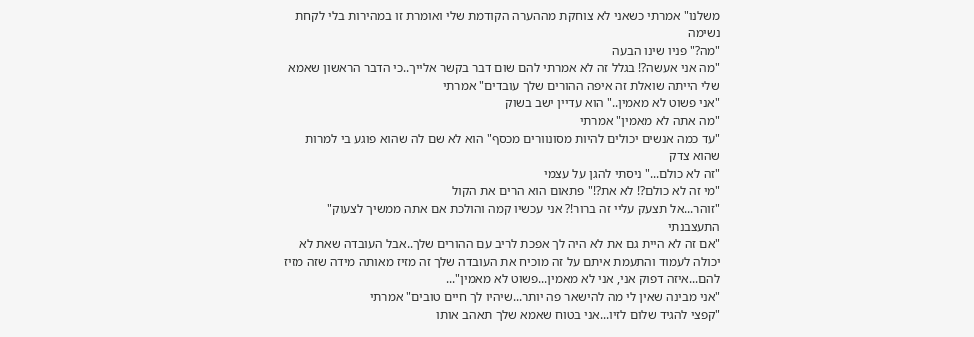משלנו" אמרתי כשאני לא צוחקת מההערה הקודמת שלי ואומרת זו במהירות בלי לקחת נשימה
"מה?" פניו שינו הבעה
"מה אני אעשה?! בגלל זה לא אמרתי להם שום דבר בקשר אלייך..כי הדבר הראשון שאמא שלי הייתה שואלת זה איפה ההורים שלך עובדים" אמרתי
"אני פשוט לא מאמין.." הוא עדיין ישב בשוק
"מה אתה לא מאמין" אמרתי
"עד כמה אנשים יכולים להיות מסונוורים מכסף" הוא לא שם לה שהוא פוגע בי למרות שהוא צדק
"זה לא כולם..." ניסתי להגן על עצמי
"מי זה לא כולם?! לא את?!" פתאום הוא הרים את הקול
"זוהר...אל תצעק עליי זה ברור!? אני עכשיו קמה והולכת אם אתה ממשיך לצעוק" התעצבנתי
"אם זה לא היית גם את לא היה לך אפכת לריב עם ההורים שלך..אבל העובדה שאת לא יכולה לעמוד והתעמת איתם על זה מוכיח את העובדה שלך זה מזיז מאותה מידה שזה מזיז להם...איזה דפוק אני, אני לא מאמין...פשוט לא מאמין"...
"אני מבינה שאין לי מה להישאר פה יותר...שיהיו לך חיים טובים" אמרתי
"קפצי להגיד שלום לזיו...אני בטוח שאמא שלך תאהב אותו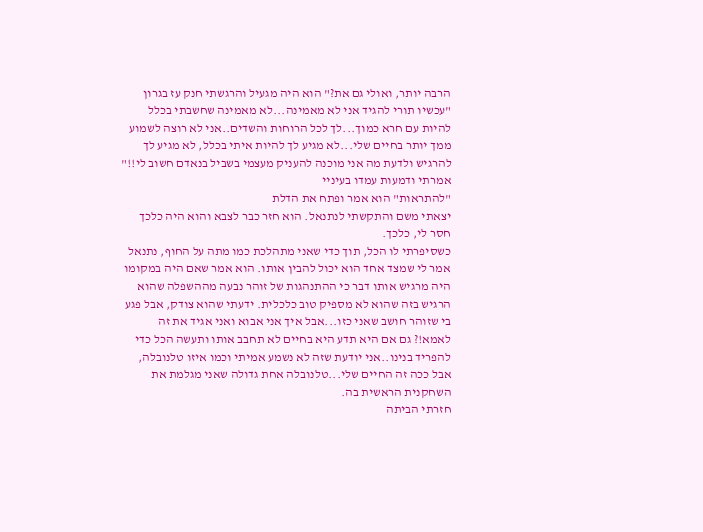הרבה יותר, ואולי גם את?" הוא היה מגעיל והרגשתי חנק עז בגרון
"עכשיו תורי להגיד אני לא מאמינה...לא מאמינה שחשבתי בכלל להיות עם חרא כמוך...לך לכל הרוחות והשדים..אני לא רוצה לשמוע ממך יותר בחיים שלי...לא מגיע לך להיות איתי בכלל, לא מגיע לך להרגיש ולדעת מה אני מוכנה להעניק מעצמי בשביל בנאדם חשוב לי!!" אמרתי ודמעות עמדו בעיניי
"להתראות" הוא אמר ופתח את הדלת
יצאתי משם והתקשתי לנתנאל. הוא חזר כבר לצבא והוא היה כלכך חסר לי, כלכך.
כשסיפרתי לו הכל, תוך כדי שאני מתהלכת כמו מתה על החוף, נתנאל אמר לי שמצד אחד הוא יכול להבין אותו. הוא אמר שאם היה במקומו היה מרגיש אותו דבר כי ההתנהגות של זוהר נבעה מההשפלה שהוא הרגיש בזה שהוא לא מספיק טוב כלכלית. ידעתי שהוא צודק, אבל פגע בי שזוהר חושב שאני כזו...אבל איך אני אבוא ואני אגיד את זה לאמא!? גם אם היא תדע היא בחיים לא תחבב אותו ותעשה הכל כדי להפריד בנינו..אני יודעת שזה לא נשמע אמיתי וכמו איזו טלנובלה, אבל ככה זה החיים שלי...טלנובלה אחת גדולה שאני מגלמת את השחקנית הראשית בה.
חזרתי הביתה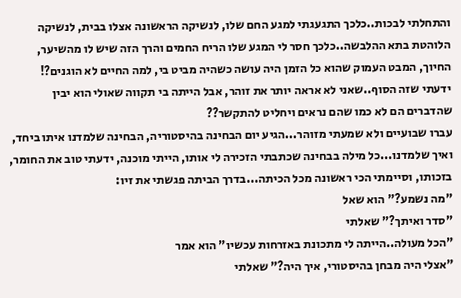והתחלתי לבכות..כלכך התגעגתי למגע החם שלו, לנשיקה הראשונה אצלו בבית, לנשיקה הלוהטת בתא ההלבשה..כלכך חסר לי המגע שלו הריח החמים והרך הזה שיש לו מהשיער, החיוך, המבט העמוק שהוא כל הזמן היה עושה כשהיה מביט בי, למה החיים לא הוגנים?!
ידעתי שזה הסוף..שאני לא אראה יותר את זוהר, אבל הייתה בי תקווה שאולי הוא יבין שהדברים הם לא כמו שהם נראים ויחליט להתקשר??
עברו שבועיים ולא שמעתי מזוהר...הגיע יום הבחינה בהיסטוריה, הבחינה שלמדנו איתו ביחד, ואיך שלמדנו...כל מילה בבחינה שכתבתי הזכירה לי אותו, הייתי מוכנה, ידעתי טוב את החומר, בזכותו, וסיימתי הכי ראשונה מכל הכיתה...בדרך הביתה פגשתי את זיו:
"מה נשמע?" הוא שאל
"סדר ואיתך?" שאלתי
"הכל מעולה..הייתה לי מתכונת באזרחות עכשיו" הוא אמר
"אצלי היה מבחן בהיסטורי, איך היה?" שאלתי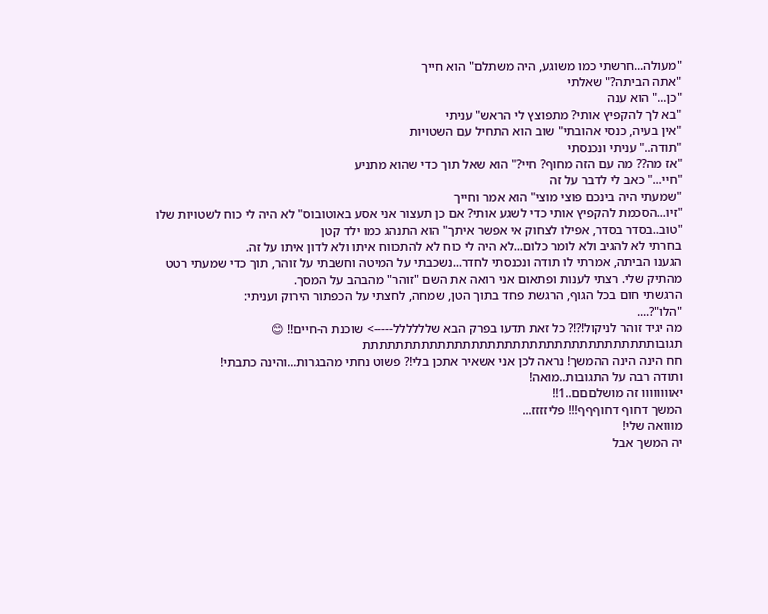"מעולה...חרשתי כמו משוגע, היה משתלם" הוא חייך
"אתה הביתה?" שאלתי
"כן..." הוא ענה
"בא לך להקפיץ אותי? מתפוצץ לי הראש" עניתי
"אין בעיה, כנסי אהובתי" שוב הוא התחיל עם השטויות
"תודה.." עניתי ונכנסתי
"אז מה?? מה עם הזה מחוף? חיי?" הוא שאל תוך כדי שהוא מתניע
"חיי..." כאב לי לדבר על זה
"שמעתי היה בינכם פוצי מוצי" הוא אמר וחייך
"זיו...הסכמת להקפיץ אותי כדי לשגע אותי? אם כן תעצור אני אסע באוטובוס" לא היה לי כוח לשטויות שלו
"טוב..בסדר בסדר, אפילו לצחוק אי אפשר איתך" הוא התנהג כמו ילד קטן
בחרתי לא להגיב ולא לומר כלום...לא היה לי כוח לא להתכווח איתו ולא לדון איתו על זה.
הגענו הביתה, אמרתי לו תודה ונכנסתי לחדר...נשכבתי על המיטה וחשבתי על זוהר, תוך כדי שמעתי רטט מהתיק שלי. רצתי לענות ופתאום אני רואה את השם "זוהר" מהבהב על המסך.
הרגשתי חום בכל הגוף, הרגשת פחד בתוך הטן, שמחה, לחצתי על הכפתור הירוק ועניתי:
"הלו"?....
מה יגיד זוהר לניקול!?!? כל זאת תדעו בפרק הבא שלללללל-----> שוכנת ה-חיים!! 😊
תגובותתתתתתתתתתתתתתתתתתתתתתתתתתתתתתתתתתת
חח הינה הינה ההמשך! נראה לכן אני אשאיר אתכן בלי!? פשוט נחתי מהבגרות...והינה כתבתי!
ותודה רבה על התגובות..מואה!
יאוווווווו זה מושלםםם..1!!
המשך דחוף דחוףףף!!! פליזזזז...
מווואה שלי!
יה המשך אבל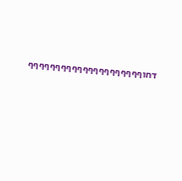דחוףףףףףףףףףףףףףףףףףףףףף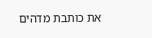את כותבת מדהים